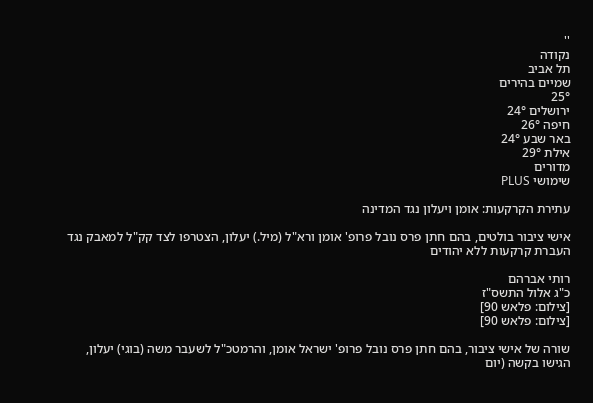''
נקודה
תל אביב
שמיים בהירים
25°
ירושלים 24°
חיפה 26°
באר שבע 24°
אילת 29°
מדורים
שימושי PLUS

עתירת הקרקעות: אומן ויעלון נגד המדינה

אישי ציבור בולטים, בהם חתן פרס נובל פרופ' אומן ורא"ל (מיל.) יעלון, הצטרפו לצד קק"ל למאבק נגד העברת קרקעות ללא יהודים

רותי אברהם
כ"ג אלול התשס"ז
[צילום: פלאש 90]
[צילום: פלאש 90]

שורה של אישי ציבור, בהם חתן פרס נובל פרופ' ישראל אומן, והרמטכ"ל לשעבר משה (בוגי) יעלון, הגישו בקשה (יום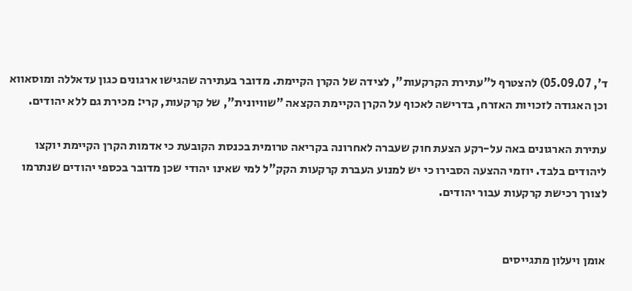ד', 05.09.07) להצטרף ל"עתירת הקרקעות", לצידה של הקרן הקיימת. מדובר בעתירה שהגישו ארגונים כגון עדאללה ומוסאווא וכן האגודה לזכויות האזרח, בדרישה לאכוף על הקרן הקיימת הקצאה "שוויונית", של קרקעות, קרי: מכירת גם ללא יהודים.

עתירת הארגונים באה על-רקע הצעת חוק שעברה לאחרונה בקריאה טרומית בכנסת הקובעת כי אדמות הקרן הקיימת יוקצו ליהודים בלבד. יוזמי ההצעה הסבירו כי יש למנוע העברת קרקעות הקק"ל למי שאינו יהודי שכן מדובר בכספי יהודים שנתרמו לצורך רכישת קרקעות עבור יהודים.


אומן ויעלון מתגייסים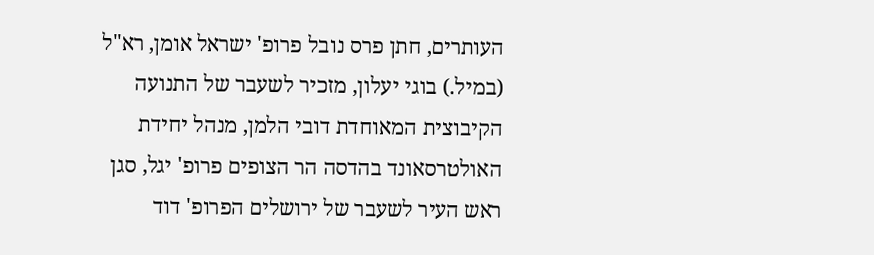העותרים, חתן פרס נובל פרופ' ישראל אומן, רא"ל (במיל.) בוגי יעלון, מזכיר לשעבר של התנועה הקיבוצית המאוחדת דובי הלמן, מנהל יחידת האולטרסאונד בהדסה הר הצופים פרופ' יגל, סגן ראש העיר לשעבר של ירושלים הפרופ' דוד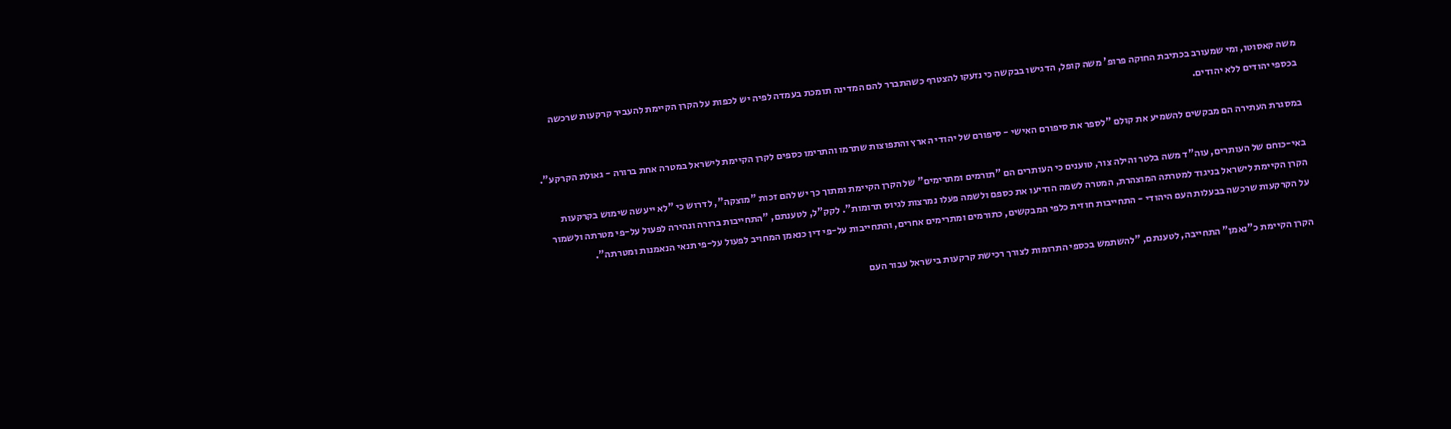משה קאסוטו, ומי שמעורב בכתיבת החוקה פרופ' משה קופל, הדגישו בבקשה כי נזעקו להצטרף כשהתברר להם המדינה תומכת בעמדה לפיה יש לכפות על הקרן הקיימת להעביר קרקעות שרכשה בכספי יהודים ללא יהודים.

במסגרת העתירה הם מבקשים להשמיע את קולם "לספר את סיפורם האישי - סיפורם של יהודי הארץ והתפוצות שתרמו והתרימו כספים לקרן הקיימת לישראל במטרה אחת ברורה - גאולת הקרקע".

באי-כוחם של העותרים, עוה"ד משה בלטר והילה צור, טוענים כי העותרים הם "תורמים ומתרימים" של הקרן הקיימת ומתוך כך יש להם זכות "מוצקה", לדרוש כי "לא ייעשה שימוש בקרקעות הקרן הקיימת לישראל בניגוד למטרתה המוצהרת, המטרה לשמה הודיעו את כספם ולשמה פעלו נמרצות לגיוס תרומות". לקק"ל, לטענתם, "התחייבות ברורה ונהירה לפעול על-פי מטרתה ולשמור על הקרקעות שרכשה בבעלות העם היהודי - התחייבות חוזית כלפי המבקשים, כתורמים ומתרימים אחרים, והתחייבות על-פי דין כנאמן המחויב לפעול על-פי תנאי הנאמנות ומטרתה".

הקרן הקיימת כ"נאמן" התחייבה, לטענתם, "להשתמש בכספי התרומות לצורך רכישת קרקעות בישראל עבור העם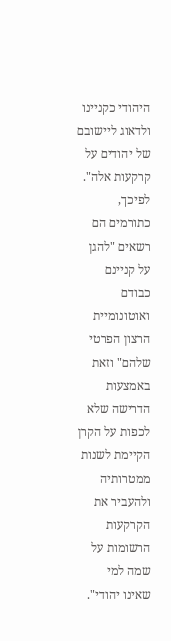היהודי כקניינו ולדאוג ליישובם של יהודים על קרקעות אלה". לפיכך, כתורמים הם רשאים "להגן על קניינם כבודם ואוטונומיית הרצון הפרטי שלהם" וזאת באמצעות הדרישה שלא לכפות על הקרן הקיימת לשנות ממטרותיה ולהעביר את הקרקעות הרשומות על שמה למי שאינו יהודי".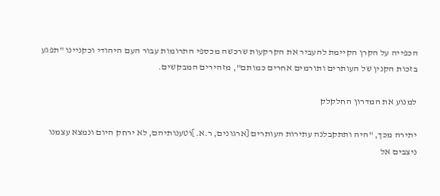הכפייה על הקרן הקיימת להעביר את הקרקעות שרכשה מכספי התרומות עבור העם היהודי וכקניינו "תפגע בזכות הקנין של העותרים ותורמים אחרים כמותם", מזהירים המבקשים.

למנוע את המדרון החלקלק

יתירה מכך, "היה ותתקבלנה עתירות העותרים [ארגונים, ר.א.]וטענותיהם, לא ירחק היום ונמצא עצמנו ניצבים אל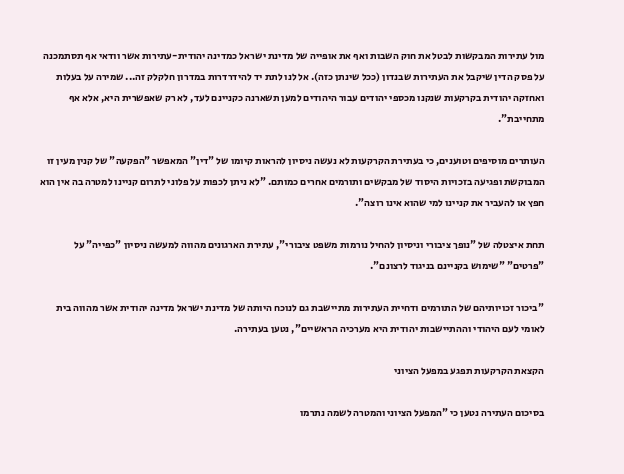מול עתירות המבקשות לבטל את חוק השבות ואף את אופייה של מדינת ישראל כמדינה יהודית-עתירות אשר וודאי אף תסתמכנה על פסק הדין שיקבל את העתירות שבנדון (ככל שינתן כזה). אל לנו לתת יד להידרדרות במדרון חלקלק זה... שמירה על בעלות ואחזקה יהודית בקרקעות שנקנו מכספי יהודים עבור היהודים למען תשארנה כקניינם לעד, לא רק שאפשרית היא, אלא אף מתחייבת".

העותרים מוסיפים וטוענים, כי בעתירת הקרקעות לא נעשה ניסיון להראות קיומו של "דין" המאפשר "הפקעה" של קנין מעין זו המבוקשת ופגיעה בזכויות היסוד של מבקשים ותורמים אחרים כמותם. "לא ניתן לכפות על פלוני לתרום קניינו למטרה בה אין הוא חפץ או להעביר את קניינו למי שהוא אינו רוצה".

תחת איצטלה של "נופך ציבורי וניסיון להחיל נורמות משפט ציבורי", עתירת הארגונים מהווה למעשה ניסיון "כפייה" על "פרטים" "שימוש בקניינם בניגוד לרצונם".

"ביכור זכויותיהם של התורמים ודחיית העתירות מתיישבת גם לנוכח היותה של מדינת ישראל מדינה יהודית אשר מהווה בית לאומי לעם היהודי וההתיישבות יהודית היא מערכיה הראשיים", נטען בעתירה.

הקצאת הקרקעות תפגע במפעל הציוני

בסיכום העתירה נטען כי "המפעל הציוני והמטרה לשמה נתרמו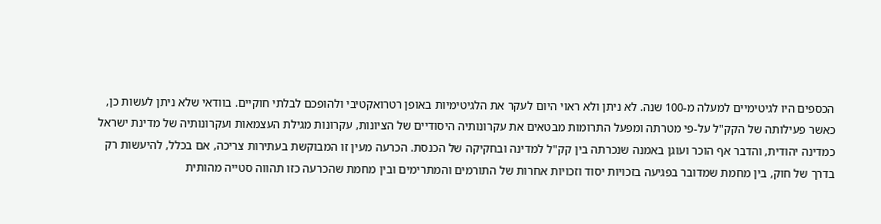הכספים היו לגיטימיים למעלה מ-100 שנה. לא ניתן ולא ראוי היום לעקר את הלגיטימיות באופן רטרואקטיבי ולהופכם לבלתי חוקיים. בוודאי שלא ניתן לעשות כן, כאשר פעילותה של הקק"ל על-פי מטרתה ומפעל התרומות מבטאים את עקרונותיה היסודיים של הציונות, עקרונות מגילת העצמאות ועקרונותיה של מדינת ישראל כמדינה יהודית, והדבר אף הוכר ועוגן באמנה שנכרתה בין קק"ל למדינה ובחקיקה של הכנסת. הכרעה מעין זו המבוקשת בעתירות צריכה, אם בכלל, להיעשות רק בדרך של חוק, בין מחמת שמדובר בפגיעה בזכויות יסוד וזכויות אחרות של התורמים והמתרימים ובין מחמת שהכרעה כזו תהווה סטייה מהותית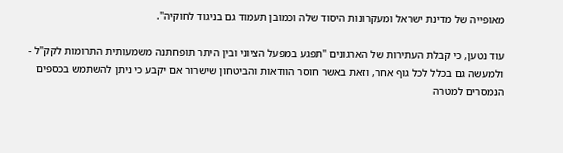מאופייה של מדינת ישראל ומעקרונות היסוד שלה וכמובן תעמוד גם בניגוד לחוקיה".

עוד נטען, כי קבלת העתירות של הארגונים "תפגע במפעל הציוני ובין היתר תופחתנה משמעותית התרומות לקק"ל - ולמעשה גם בכלל לכל גוף אחר, וזאת באשר חוסר הוודאות והביטחון שישרור אם יקבע כי ניתן להשתמש בכספים הנמסרים למטרה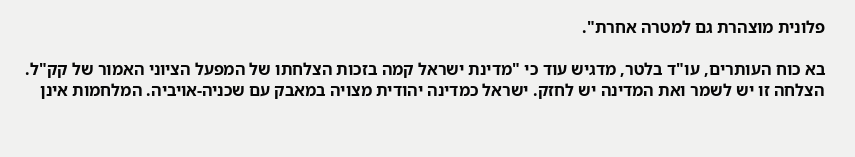פלונית מוצהרת גם למטרה אחרת".

בא כוח העותרים, עו"ד בלטר, מדגיש עוד כי "מדינת ישראל קמה בזכות הצלחתו של המפעל הציוני האמור של קק"ל. הצלחה זו יש לשמר ואת המדינה יש לחזק. ישראל כמדינה יהודית מצויה במאבק עם שכניה-אויביה. המלחמות אינן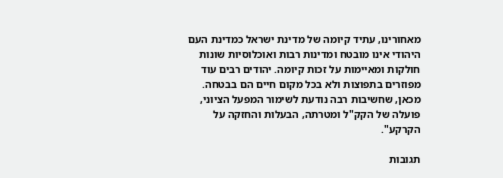מאחורינו, עתיד קיומה של מדינת ישראל כמדינת העם היהודי אינו מובטח ומדינות רבות ואוכלוסיות שונות חולקות ומאיימות על זכות קיומה. יהודים רבים עוד מפוזרים בתפוצות ולא בכל מקום חיים הם בבטחה. מכאן, שחשיבות רבה נודעת לשימור המפעל הציוני, פועלה של הקק"ל ומטרתה, הבעלות והחזקה על הקרקע".

תגובות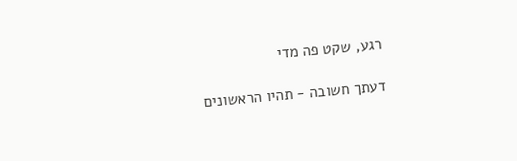רגע, שקט פה מדי

דעתך חשובה - תהיו הראשונים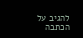להגיב על הכתבה